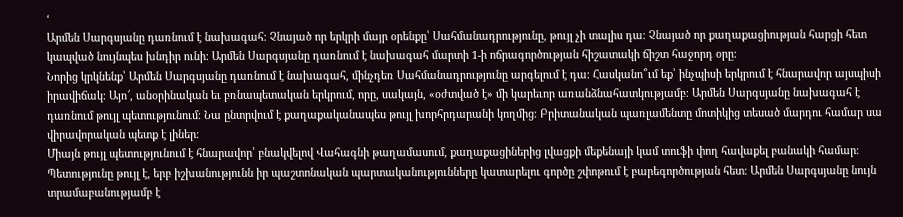‘
Արմեն Սարգսյանը դառնում է նախագահ։ Չնայած որ երկրի մայր օրենքը՝ Սահմանադրությունը, թույլ չի տալիս դա։ Չնայած որ քաղաքացիության հարցի հետ կապված նույնպես խնդիր ունի։ Արմեն Սարգսյանը դառնում է նախագահ մարտի 1-ի ոճրագործության հիշատակի ճիշտ հաջորդ օրը։
Նորից կրկնենք՝ Արմեն Սարգսյանը դառնում է նախագահ, մինչդեռ Սահմանադրությունը արգելում է դա։ Հասկանո՞ւմ եք՝ ինչպիսի երկրում է հնարավոր այսպիսի իրավիճակ։ Այո՜, անօրինական եւ բռնապետական երկրում, որը, սակայն, «օժտված է» մի կարեւոր առանձնահատկությամբ։ Արմեն Սարգսյանը նախագահ է դառնում թույլ պետությունում։ Նա ընտրվում է քաղաքականապես թույլ խորհրդարանի կողմից։ Բրիտանական պառլամենտը մոտիկից տեսած մարդու համար սա վիրավորական պետք է լիներ։
Միայն թույլ պետությունում է հնարավոր՝ բնակվելով Վահագնի թաղամասում, քաղաքացիներից լվացքի մեքենայի կամ տուֆի փող հավաքել բանակի համար։ Պետությունը թույլ է, երբ իշխանությունն իր պաշտոնական պարտականությունները կատարելու գործը շփոթում է բարեգործության հետ։ Արմեն Սարգսյանը նույն տրամաբանությամբ է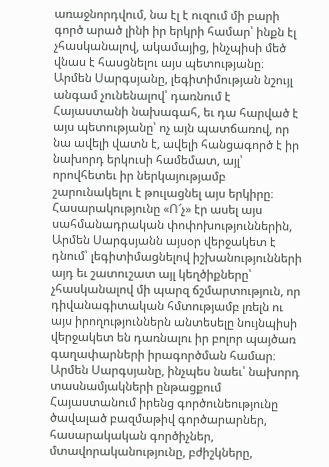առաջնորդվում, նա էլ է ուզում մի բարի գործ արած լինի իր երկրի համար՝ ինքն էլ չհասկանալով, ակամայից, ինչպիսի մեծ վնաս է հասցնելու այս պետությանը։
Արմեն Սարգսյանը, լեգիտիմության նշույլ անգամ չունենալով՝ դառնում է Հայաստանի նախագահ, եւ դա հարված է այս պետությանը՝ ոչ այն պատճառով, որ նա ավելի վատն է, ավելի հանցագործ է իր նախորդ երկուսի համեմատ, այլ՝ որովհետեւ իր ներկայությամբ շարունակելու է թուլացնել այս երկիրը։ Հասարակությունը «Ո՜չ» էր ասել այս սահմանադրական փոփոխություններին, Արմեն Սարգսյանն այսօր վերջակետ է դնում՝ լեգիտիմացնելով իշխանությունների այդ եւ շատուշատ այլ կեղծիքները՝ չհասկանալով մի պարզ ճշմարտություն, որ դիվանագիտական հմտությամբ լռելն ու այս իրողություններն անտեսելը նույնպիսի վերջակետ են դառնալու իր բոլոր պայծառ գաղափարների իրագործման համար։
Արմեն Սարգսյանը, ինչպես նաեւ՝ նախորդ տասնամյակների ընթացքում Հայաստանում իրենց գործունեությունը ծավալած բազմաթիվ գործարարներ, հասարակական գործիչներ, մտավորականությունը, բժիշկները,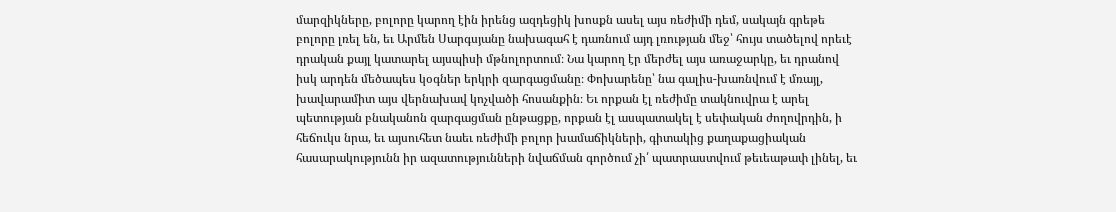մարզիկները, բոլորը կարող էին իրենց ազդեցիկ խոսքն ասել այս ռեժիմի դեմ, սակայն գրեթե բոլորը լռել են, եւ Արմեն Սարգսյանը նախագահ է դառնում այդ լռության մեջ՝ հույս տածելով որեւէ դրական քայլ կատարել այսպիսի մթնոլորտում։ Նա կարող էր մերժել այս առաջարկը, եւ դրանով իսկ արդեն մեծապես կօգներ երկրի զարգացմանը։ Փոխարենը՝ նա գալիս-խառնվում է մռայլ, խավարամիտ այս վերնախավ կոչվածի հոսանքին։ Եւ որքան էլ ռեժիմը տակնուվրա է արել պետության բնականոն զարգացման ընթացքը, որքան էլ ասպատակել է սեփական ժողովրդին, ի հեճուկս նրա, եւ այսուհետ նաեւ ռեժիմի բոլոր խամաճիկների, գիտակից քաղաքացիական հասարակությունն իր ազատությունների նվաճման գործում չի՛ պատրաստվում թեւեաթափ լինել, եւ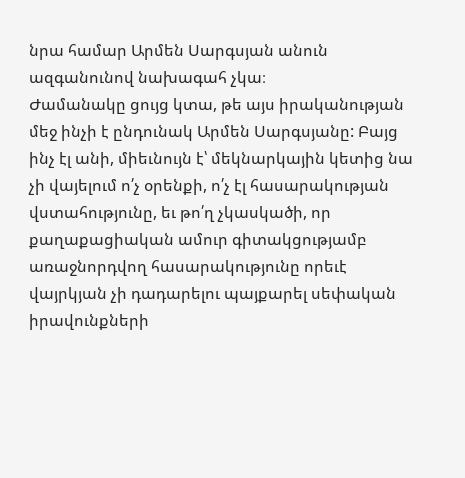նրա համար Արմեն Սարգսյան անուն ազգանունով նախագահ չկա։
Ժամանակը ցույց կտա, թե այս իրականության մեջ ինչի է ընդունակ Արմեն Սարգսյանը: Բայց ինչ էլ անի, միեւնույն է՝ մեկնարկային կետից նա չի վայելում ո՛չ օրենքի, ո՛չ էլ հասարակության վստահությունը, եւ թո՛ղ չկասկածի, որ քաղաքացիական ամուր գիտակցությամբ առաջնորդվող հասարակությունը որեւէ վայրկյան չի դադարելու պայքարել սեփական իրավունքների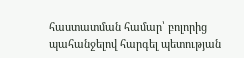հաստատման համար՝ բոլորից պահանջելով հարգել պետության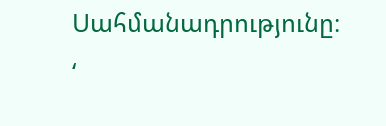Սահմանադրությունը։
‘